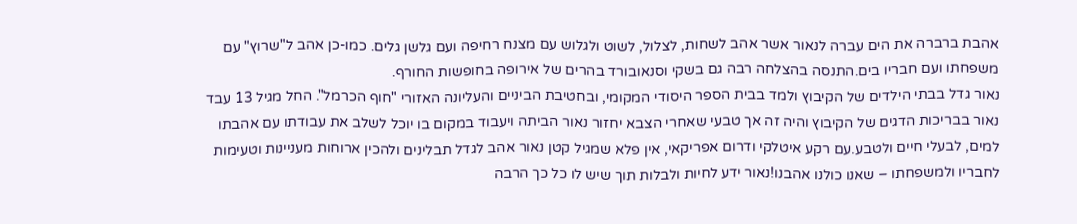אהבת ברברה את הים עברה לנאור אשר אהב לשחות, לצלול, לשוט ולגלוש עם מצנח רחיפה ועם גלשן גלים. כמו-כן אהב ל"שרוץ" עם משפחתו ועם חבריו בים.התנסה בהצלחה רבה גם בשקי וסנאובורד בהרים של אירופה בחופשות החורף.
נאור גדל בבתי הילדים של הקיבוץ ולמד בבית הספר היסודי המקומי, ובחטיבת הביניים והעליונה האזורי "חוף הכרמל". החל מגיל 13 עבד נאור בבריכות הדגים של הקיבוץ והיה זה אך טבעי שאחרי הצבא יחזור נאור הביתה ויעבוד במקום בו יוכל לשלב את עבודתו עם אהבתו למים, לבעלי חיים ולטבע.עם רקע איטלקי ודרום אפריקאי, אין פלא שמגיל קטן נאור אהב לגדל תבלינים ולהכין ארוחות מעניינות וטעימות לחבריו ולמשפחתו – שאנו כולנו אהבנו!נאור ידע לחיות ולבלות תוך שיש לו כל כך הרבה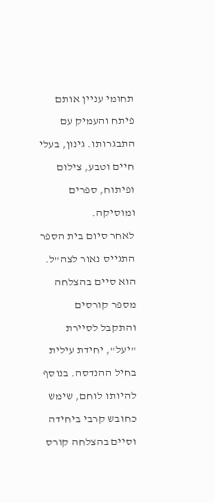תחומי עניין אותם פיתח והעמיק עם התבגרותו. גינון, בעלי חיים וטבע, צילום ופיתוח, ספרים ומוסיקה.
לאחר סיום בית הספר התגייס נאור לצה"ל. הוא סיים בהצלחה מספר קורסים והתקבל לסיירת "יעל", יחידת עילית בחיל ההנדסה. בנוסף להיותו לוחם, שימש כחובש קרבי ביחידה וסיים בהצלחה קורס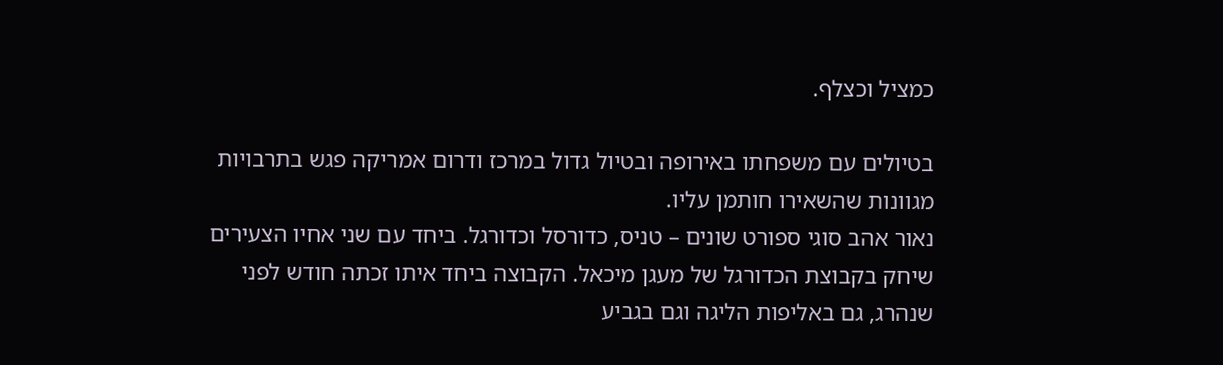כמציל וכצלף.

בטיולים עם משפחתו באירופה ובטיול גדול במרכז ודרום אמריקה פגש בתרבויות מגוונות שהשאירו חותמן עליו.
נאור אהב סוגי ספורט שונים – טניס, כדורסל וכדורגל. ביחד עם שני אחיו הצעירים שיחק בקבוצת הכדורגל של מעגן מיכאל. הקבוצה ביחד איתו זכתה חודש לפני שנהרג, גם באליפות הליגה וגם בגביע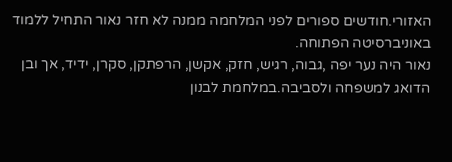האזורי.חודשים ספורים לפני המלחמה ממנה לא חזר נאור התחיל ללמוד באוניברסיטה הפתוחה.
נאור היה נער יפה ,גבוה, רגיש, חזק, אקשן, הרפתקן, סקרן, ידיד, אך ובן הדואג למשפחה ולסביבה.במלחמת לבנון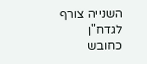השנייה צורף לגדח"ן כחובש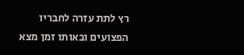רץ לתת עזרה לחבריו הפצועים ובאותו זמן מצא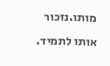מותו.נזכור אותו לתמיד.